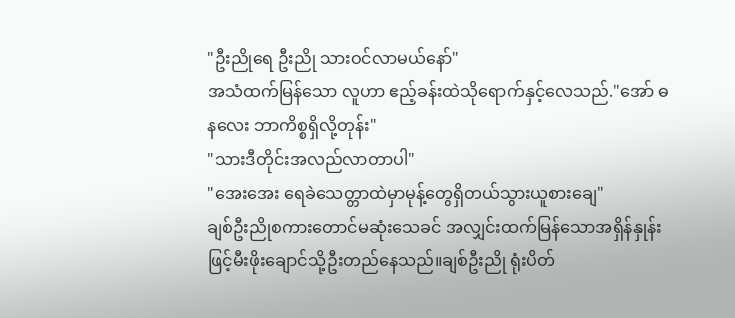"ဦးညိုရေ ဦးညို သားဝင်လာမယ်နော်"
အသံထက်မြန်သော လူဟာ ဧည့်ခန်းထဲသိုရောက်နှင့်လေသည်."အော် ဓနလေး ဘာကိစ္စရှိလို့တုန်း"
"သားဒီတိုင်းအလည်လာတာပါ"
"အေးအေး ရေခဲသေတ္တာထဲမှာမုန့်တွေရှိတယ်သွားယူစားချေ"
ချစ်ဦးညိုစကားတောင်မဆုံးသေခင် အလျှင်းထက်မြန်သောအရှိန်နှုန်းဖြင့်မီးဖိုးချောင်သို့ဦးတည်နေသည်။ချစ်ဦးညို ရုံးပိတ်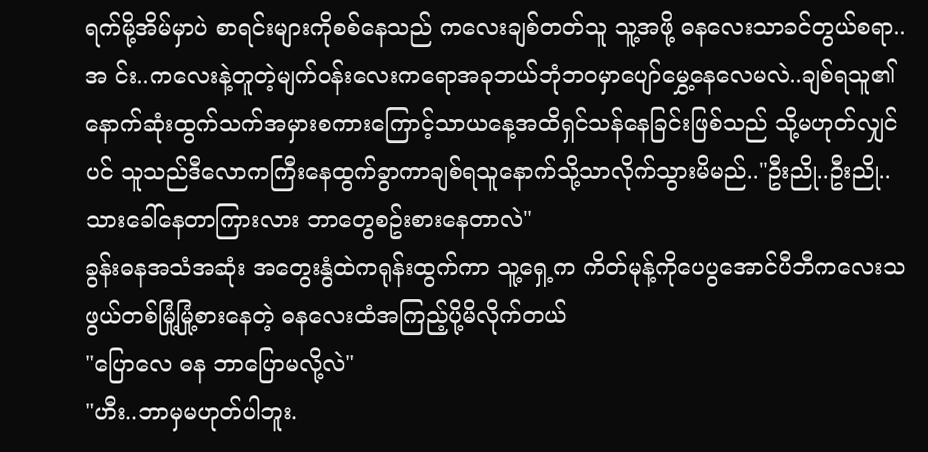ရက်မို့အိမ်မှာပဲ စာရင်းများကိုစစ်နေသည် ကလေးချစ်တတ်သူ သူ့အဖို့ ဓနလေးသာခင်တွယ်စရာ..အ င်း..ကလေးနဲ့တူတဲ့မျက်ဝန်းလေးကရောအခုဘယ်ဘုံဘဝမှာပျော်မွှေ့နေလေမလဲ..ချစ်ရသူ၏နောက်ဆုံးထွက်သက်အမှားစကားကြောင့်သာယနေ့အထိရှင်သန်နေခြင်းဖြစ်သည် သို့မဟုတ်လျှင်ပင် သူသည်ဒီလောကကြီးနေထွက်ခွာကာချစ်ရသူနောက်သို့သာလိုက်သွားမိမည်.."ဦးညို..ဦးညို..သားခေါ်နေတာကြားလား ဘာတွေစဥ်းစားနေတာလဲ"
ခွန်းဓနအသံအဆုံး အတွေးနွံထဲကရုန်းထွက်ကာ သူ့ရှေ့က ကိတ်မုန့်ကိုပေပွအောင်ပီဘီကလေးသဖွယ်တစ်မြုံ့မြုံ့စားနေတဲ့ ဓနလေးထံအကြည့်ပို့မိလိုက်တယ်
"ပြောလေ ဓန ဘာပြောမလို့လဲ"
"ဟီး..ဘာမှမဟုတ်ပါဘူး.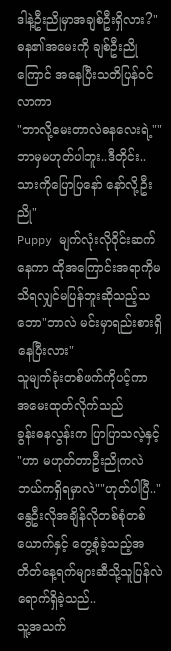ဒါနဲ့ဦးညိုမှာအချစ်ဦးရှိလား?"
ဓန၏အမေးကို ချစ်ဦးညို ကြောင် အနေပြီးသတိပြန်ဝင်လာကာ
"ဘာလို့မေးတာလဲဓနလေးရဲ့""ဘာမှမဟုတ်ပါဘူး..ဒီတိုင်း..သားကိုပြောပြနော် နော်လို့ဦးညို"
Puppy မျက်လုံးလိုဝိုင်းဆက်နေကာ ထိုအကြောင်းအရာကိုမသိရလျှင်မပြန်ဘူးဆိုသည့်သဘော"ဘာလဲ မင်းမှာရည်းစားရှိနေပြီးလား"
သူမျက်ခုံးတစ်ဖက်ကိုပင့်ကာ အမေးထုတ်လိုက်သည်
ခွန်းဓနလွန်းက ပြာပြာသလဲ့နှင့်
"ဟာ မဟုတ်တာဦးညိုကလဲ ဘယ်ကရှိရမှာလဲ""ဟုတ်ပါပြီ.."
နွေဦးလိုအချိန်လိုတစ်စုံတစ်ယောက်နှင့် တွေ့စုံခဲ့သည့်အတိတ်နေ့ရက်များဆီသို့သူပြန်လဲရောက်ရှိခဲ့သည်..
သူ့အသက်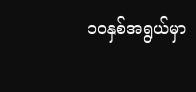၁၀နှစ်အရွယ်မှာ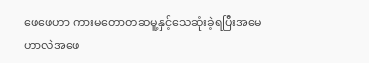ဖေဖေဟာ ကားမတောတဆမူ့နှင့်သေဆုံးခဲ့ရပြီးအမေဟာလဲအဖေ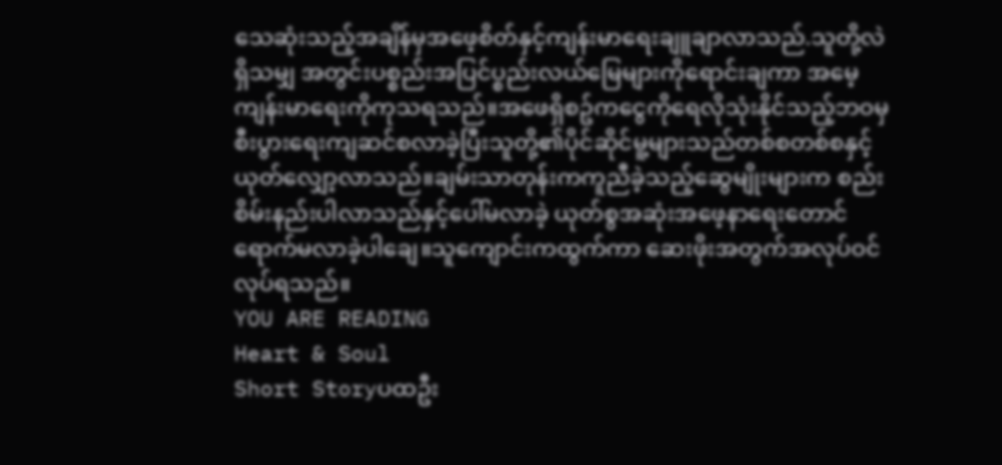သေဆုံးသည့်အချိန်မှအဖေ့စိတ်နှင့်ကျန်းမာရေးချူချာလာသည်.သူတို့လဲ ရှိသမျှ အတွင်းပစ္စည်းအပြင်ပ္စည်းလယ်မြေများကိုရောင်းချကာ အမေ့ကျန်းမာရေးကိုကုသရသည်။အဖေရှိစဥ်ကငွေကိုရေလိုသုံးနိုင်သည့်ဘဝမှစီးပွားရေးကျဆင်စလာခဲ့ပြီးသူတို့၏ပိုင်ဆိုင်မူ့များသည်တစ်စတစ်စနှင့်ယုတ်လျှော့လာသည်။ချမ်းသာတုန်းကကူညီခဲ့သည့်ဆွေမျိုးများက စည်းစိမ်းနည်းပါလာသည်နှင့်ပေါ်မလာခဲ့ ယုတ်စွအဆုံးအဖေ့နာရေးတောင်ရောက်မလာခဲ့ပါချေ။သူကျောင်းကထွက်ကာ ဆေးဖိုးအတွက်အလုပ်ဝင်လုပ်ရသည်။
YOU ARE READING
Heart & Soul
Short Storyပထဦး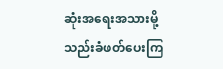ဆုံးအရေးအသားမို့ သည်းခံဖတ်ပေးကြ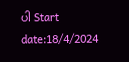ပါ Start date:18/4/2024